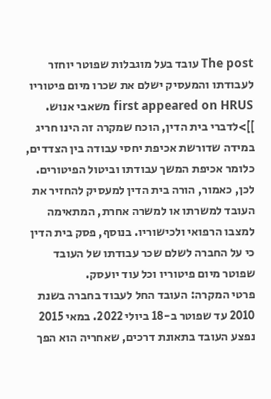The post עובד בעל מוגבלות שפוטר יוחזר לעבודתו והמעסיק ישלם את שכרו מיום פיטוריו first appeared on HRUS משאבי אנוש.
]]>לדברי בית הדין, הוכח שמקרה זה הינו חריג במידה שדורשת אכיפת יחסי עבודה בין הצדדים, כלומר אכיפת המשך עבודתו וביטול הפיטורים.
לכן, כאמור, הורה בית הדין למעסיק להחזיר את העובד למשרתו או למשרה אחרת, המתאימה למצבו הרפואי ולכישוריו. בנוסף, פסק בית הדין כי על החברה לשלם שכר עבודתו של העובד שפוטר מיום פיטוריו וכל עוד יועסק.
פרטי המקרה: העובד החל לעבוד בחברה בשנת 2010 עד שפוטר ב-18 ביולי 2022. במאי 2015 נפצע העובד בתאונת דרכים, שאחריה הוא הפך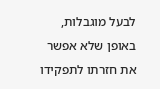לבעל מוגבלות, באופן שלא אפשר את חזרתו לתפקידו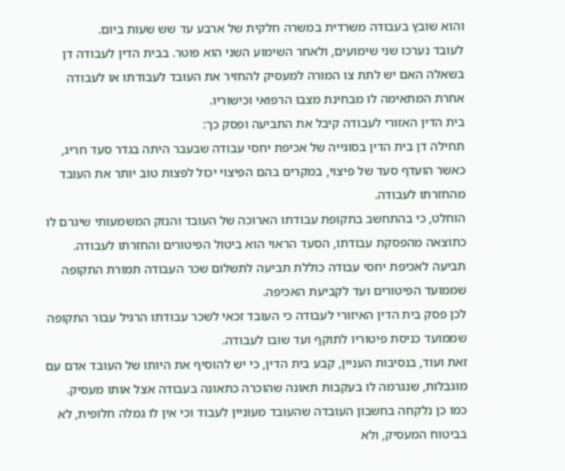והוא שובץ בעבודה משרדית במשרה חלקית של ארבע עד שש שעות ביום.
לעובד נערכו שני שימועים, ולאחר השימוע השני הוא פוטר. בבית הדין לעבודה דן בשאלה האם יש לתת צו המורה למעסיק להחזיר את העובד לעבודתו או לעבודה אחרת המתאימה לו מבחינת מצבו הרפואי וכישוריו.
בית הדין האזורי לעבודה קיבל את התביעה ופסק כך:
תחילה דן בית הדין בסוגייה של אכיפת יחסי עבודה שבעבר היתה בגדר סעד חריג, כאשר הועדף סעד של פיצוי, במקרים בהם הפיצוי יכול לפצות טוב יותר את העובד מהחזרתו לעבודה.
הוחלט, כי בהתחשב בתקופת עבודתו הארוכה של העובד והנזק המשמעותי שיגרם לו כתוצאה מהפסקת עבודתו, הסעד הראוי הוא ביטול הפיטורים והחזרתו לעבודה.
תביעה לאכיפת יחסי עבודה כוללת תביעה לתשלום שכר העבודה תמורת התקופה שממועד הפיטורים ועד לקביעת האכיפה.
לכן פסק בית הדין האיזורי לעבודה כי העובד זכאי לשכר עבודתו הרגיל עבור התקופה שממועד כניסת פיטוריו לתוקף ועד שובו לעבודה.
זאת ועוד, בנסיבות העניין, קבע בית הדין, כי יש להוסיף את היותו של העובד אדם עם מוגבלות, שנגרמה לו בעקבות תאונה שהוכרה כתאונה בעבודה אצל אותו מעסיק.
כמו כן נלקחה בחשבון העובדה שהעובד מעוניין לעבוד וכי אין לו גמלה חלופית, לא בביטוח המעסיק, ולא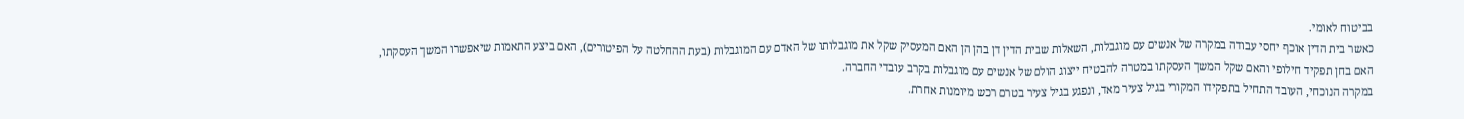בביטוח לאומי.
כאשר בית הדין אוכף יחסי עבודה במקרה של אנשים עם מוגבלות, השאלות שבית הדין דן בהן הן האם המעסיק שקל את מוגבלותו של האדם עם המוגבלות (בעת ההחלטה על הפיטורים), האם ביצע התאמות שיאפשרו המשך העסקתו, האם בחן תפקיד חילופי והאם שקל המשך העסקתו במטרה להבטיח ייצוג הולם של אנשים עם מוגבלות בקרב עובדי החברה.
במקרה הנוכחי, העובד התחיל בתפקידו המקורי בגיל צעיר מאד, ונפגע בגיל צעיר בטרם רכש מיומנות אחרת.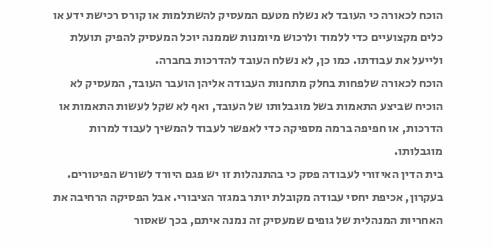הוכח לכאורה כי העובד לא נשלח מטעם המעסיק להשתלמות או קורס רכישת ידע או כלים מקצועיים כדי ללמוד ולרכוש מיומנות שממנה יוכל המעסיק להפיק תועלת ולייעל את עבודתו. כמו כן, לא נשלח העובד להדרכות בחברה.
הוכח לכאורה שלפחות בחלק מתחנות העבודה אליהן הועבר העובד, המעסיק לא הוכיח שביצע התאמות בשל מוגבלותו של העובד, ואף לא שקל לעשות התאמות או הדרכות, או חפיפה ברמה מספיקה כדי לאפשר לעבוד להמשיך לעבוד למרות מוגבלותו.
בית הדין האיזורי לעבודה פסק כי בהתנהלות זו יש פגם היורד לשורש הפיטורים.
בעקרון, אכיפת יחסי עבודה מקובלת יותר במגזר הציבורי. אבל הפסיקה הרחיבה את האחריות המנהלית של גופים שמעסיק זה נמנה איתם, בכך שאסור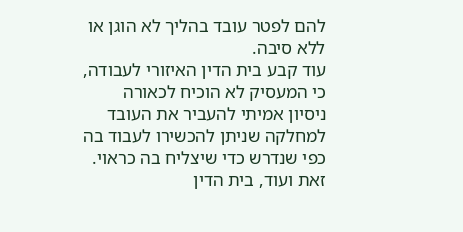להם לפטר עובד בהליך לא הוגן או ללא סיבה.
עוד קבע בית הדין האיזורי לעבודה, כי המעסיק לא הוכיח לכאורה ניסיון אמיתי להעביר את העובד למחלקה שניתן להכשירו לעבוד בה כפי שנדרש כדי שיצליח בה כראוי.
זאת ועוד, בית הדין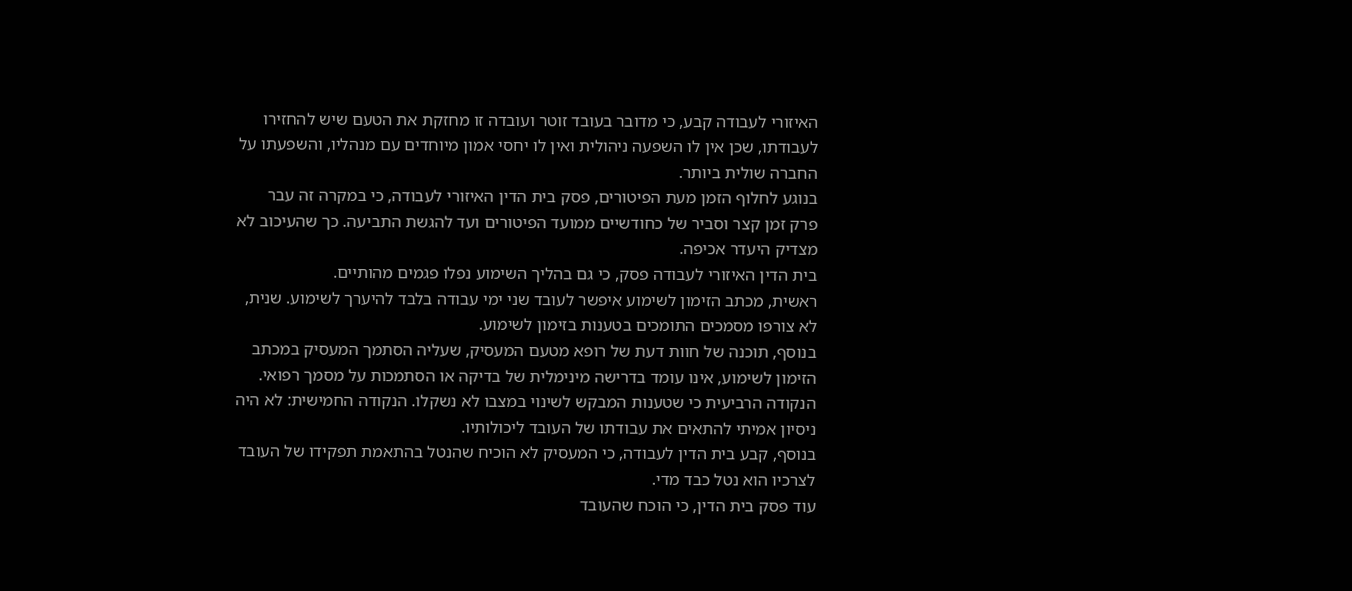האיזורי לעבודה קבע, כי מדובר בעובד זוטר ועובדה זו מחזקת את הטעם שיש להחזירו לעבודתו, שכן אין לו השפעה ניהולית ואין לו יחסי אמון מיוחדים עם מנהליו, והשפעתו על החברה שולית ביותר.
בנוגע לחלוף הזמן מעת הפיטורים, פסק בית הדין האיזורי לעבודה, כי במקרה זה עבר פרק זמן קצר וסביר של כחודשיים ממועד הפיטורים ועד להגשת התביעה. כך שהעיכוב לא מצדיק היעדר אכיפה.
בית הדין האיזורי לעבודה פסק, כי גם בהליך השימוע נפלו פגמים מהותיים.
ראשית, מכתב הזימון לשימוע איפשר לעובד שני ימי עבודה בלבד להיערך לשימוע. שנית, לא צורפו מסמכים התומכים בטענות בזימון לשימוע.
בנוסף, תוכנה של חוות דעת של רופא מטעם המעסיק, שעליה הסתמך המעסיק במכתב הזימון לשימוע, אינו עומד בדרישה מינימלית של בדיקה או הסתמכות על מסמך רפואי.
הנקודה הרביעית כי שטענות המבקש לשינוי במצבו לא נשקלו. הנקודה החמישית: לא היה ניסיון אמיתי להתאים את עבודתו של העובד ליכולותיו.
בנוסף, קבע בית הדין לעבודה, כי המעסיק לא הוכיח שהנטל בהתאמת תפקידו של העובד לצרכיו הוא נטל כבד מדי.
עוד פסק בית הדין, כי הוכח שהעובד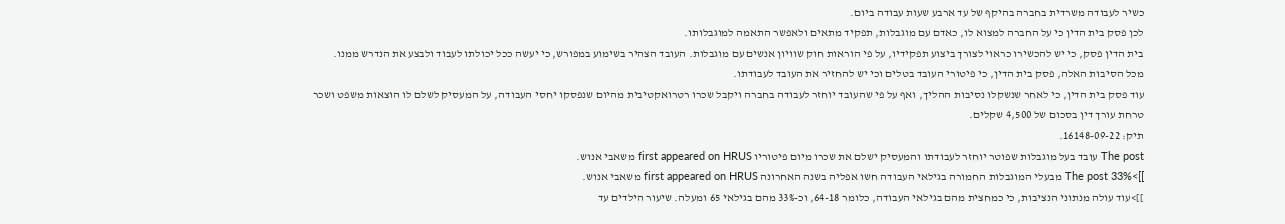כשיר לעבודה משרדית בחברה בהיקף של עד ארבע שעות עבודה ביום.
לכן פסק בית הדין כי על החברה למצוא לו, כאדם עם מוגבלות, תפקיד מתאים ולאפשר התאמה למוגבלותו.
בית הדין פסק, כי יש להכשירו כראוי לצורך ביצוע תפקידיו, על פי הוראות חוק שוויון אנשים עם מוגבלות. העובד הצהיר בשימוע במפורש, כי יעשה ככל יכולתו לעבוד ולבצע את הנדרש ממנו.
מכל הסיבות האלה, פסק בית הדין, כי פיטורי העובד בטלים וכי יש להחזיר את העובד לעבודתו.
עוד פסק בית הדין, כי לאחר שנשקלו נסיבות ההליך, ואף על פי שהעובד יוחזר לעבודה בחברה ויקבל שכרו רטרואקטיבית מהיום שנפסקו יחסי העבודה, על המעסיק לשלם לו הוצאות משפט ושכר טרחת עורך דין בסכום של 4,500 שקלים.
תיק: 16148-09-22.
The post עובד בעל מוגבלות שפוטר יוחזר לעבודתו והמעסיק ישלם את שכרו מיום פיטוריו first appeared on HRUS משאבי אנוש.
]]>The post 33% מבעלי המוגבלות החמורה בגילאי העבודה חשו אפליה בשנה האחרונה first appeared on HRUS משאבי אנוש.
]]>עוד עולה מנתוני הנציבות, כי כמחצית מהם בגילאי העבודה, כלומר 64-18, וכ-33% מהם בגילאי 65 ומעלה. שיעור הילדים עד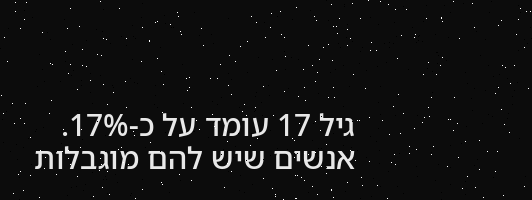גיל 17 עומד על כ-17%.
אנשים שיש להם מוגבלות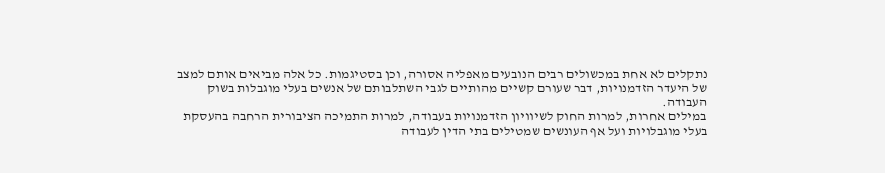נתקלים לא אחת במכשולים רבים הנובעים מאפליה אסורה, וכן בסטיגמות. כל אלה מביאים אותם למצב של היעדר הזדמנויות, דבר שעורם קשיים מהותיים לגבי השתלבותם של אנשים בעלי מוגבלות בשוק העבודה.
במילים אחרות, למרות החוק לשיוויון הזדמנויות בעבודה, למרות התמיכה הציבורית הרחבה בהעסקת בעלי מוגבלויות ועל אף העונשים שמטילים בתי הדין לעבודה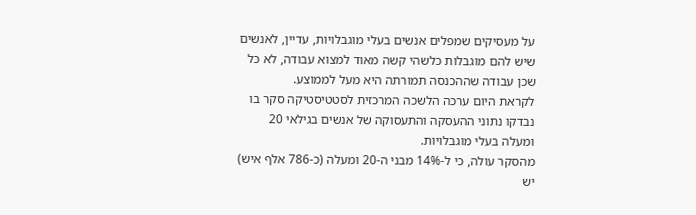על מעסיקים שמפלים אנשים בעלי מוגבלויות, עדיין, לאנשים שיש להם מוגבלות כלשהי קשה מאוד למצוא עבודה, לא כל שכן עבודה שההכנסה תמורתה היא מעל לממוצע.
לקראת היום ערכה הלשכה המרכזית לסטטיסטיקה סקר בו נבדקו נתוני ההעסקה והתעסוקה של אנשים בגילאי 20 ומעלה בעלי מוגבלויות.
מהסקר עולה, כי ל-14% מבני ה-20 ומעלה (כ-786 אלף איש) יש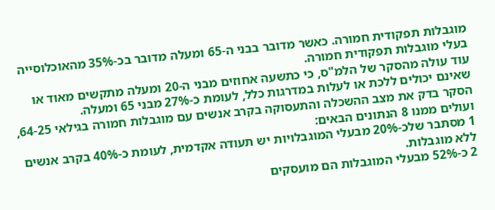מוגבלות תפקודית חמורה. כאשר מדובר בבני ה-65 ומעלה מדובר בכ-35% מהאוכלוסייה בעלי מוגבלות תפקודית חמורה.
עוד עולה מהסקר של הלמ"ס, כי כתשעה אחוזים מבני ה-20 ומעלה מתקשים מאוד או שאינם יכולים ללכת או לעלות במדרגות כלל, לעומת כ-27% מבני 65 ומעלה.
הסקר בדק את מצב ההשכלה והתעסוקה בקרב אנשים עם מוגבלות חמורה בגילאי 64-25, ועולים ממנו 8 הנתונים הבאים:
1 מסתבר שלכ-20% מבעלי המוגבלויות יש תעודה אקדמית, לעומת כ-40% בקרב אנשים ללא מוגבלות.
2 כ-52% מבעלי המוגבלות הם מועסקים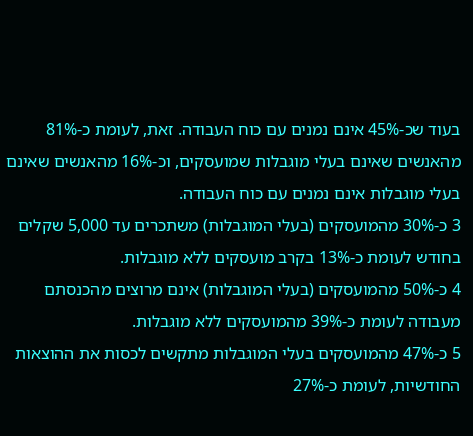בעוד שכ-45% אינם נמנים עם כוח העבודה. זאת, לעומת כ-81% מהאנשים שאינם בעלי מוגבלות שמועסקים, וכ-16% מהאנשים שאינם בעלי מוגבלות אינם נמנים עם כוח העבודה.
3 כ-30% מהמועסקים (בעלי המוגבלות) משתכרים עד 5,000 שקלים בחודש לעומת כ-13% בקרב מועסקים ללא מוגבלות.
4 כ-50% מהמועסקים (בעלי המוגבלות) אינם מרוצים מהכנסתם מעבודה לעומת כ-39% מהמועסקים ללא מוגבלות.
5 כ-47% מהמועסקים בעלי המוגבלות מתקשים לכסות את ההוצאות החודשיות, לעומת כ-27%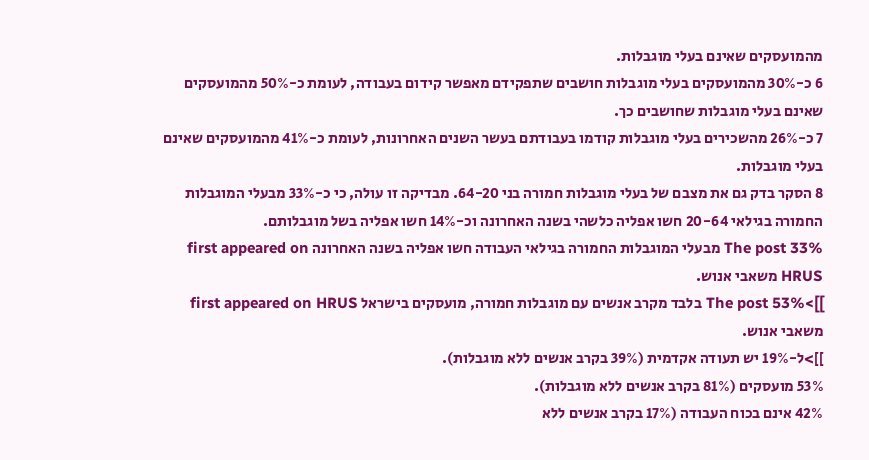מהמועסקים שאינם בעלי מוגבלות.
6 כ-30% מהמועסקים בעלי מוגבלות חושבים שתפקידם מאפשר קידום בעבודה, לעומת כ-50% מהמועסקים שאינם בעלי מוגבלות שחושבים כך.
7 כ-26% מהשכירים בעלי מוגבלות קודמו בעבודתם בעשר השנים האחרונות, לעומת כ-41% מהמועסקים שאינם בעלי מוגבלות.
8 הסקר בדק גם את מצבם של בעלי מוגבלות חמורה בני 64-20. מבדיקה זו עולה, כי כ-33% מבעלי המוגבלות החמורה בגילאי 20-64 חשו אפליה כלשהי בשנה האחרונה וכ-14% חשו אפליה בשל מוגבלותם.
The post 33% מבעלי המוגבלות החמורה בגילאי העבודה חשו אפליה בשנה האחרונה first appeared on HRUS משאבי אנוש.
]]>The post 53% בלבד מקרב אנשים עם מוגבלות חמורה, מועסקים בישראל first appeared on HRUS משאבי אנוש.
]]>ל-19% יש תעודה אקדמית (39% בקרב אנשים ללא מוגבלות).
53% מועסקים (81% בקרב אנשים ללא מוגבלות).
42% אינם בכוח העבודה (17% בקרב אנשים ללא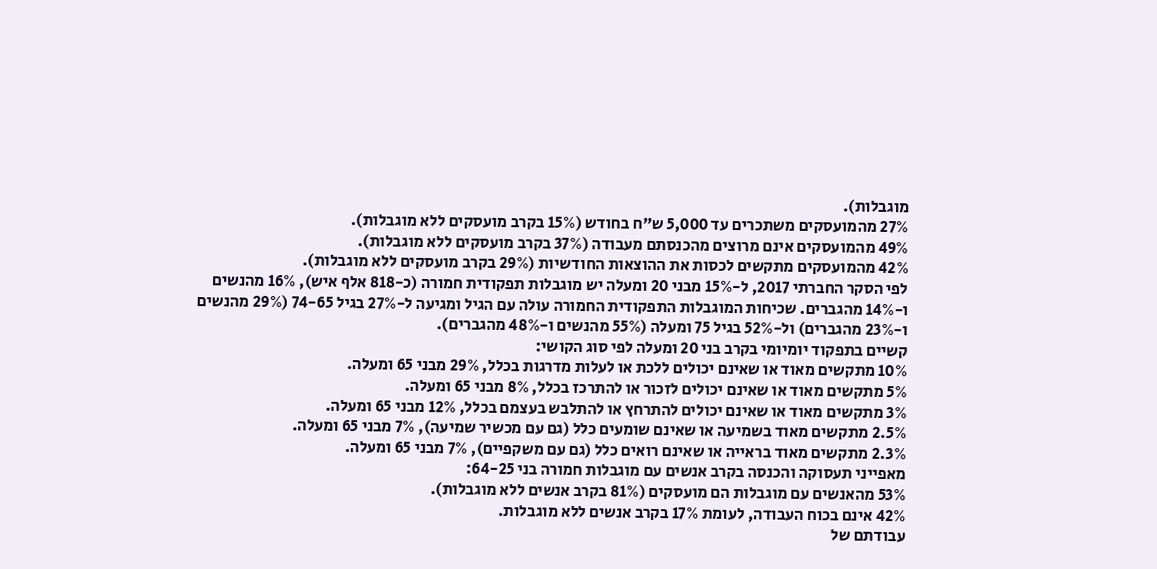מוגבלות).
27% מהמועסקים משתכרים עד 5,000 ש"ח בחודש (15% בקרב מועסקים ללא מוגבלות).
49% מהמועסקים אינם מרוצים מהכנסתם מעבודה (37% בקרב מועסקים ללא מוגבלות).
42% מהמועסקים מתקשים לכסות את ההוצאות החודשיות (29% בקרב מועסקים ללא מוגבלות).
לפי הסקר החברתי 2017, ל-15% מבני 20 ומעלה יש מוגבלות תפקודית חמורה (כ-818 אלף איש), 16% מהנשים ו-14% מהגברים. שכיחות המוגבלות התפקודית החמורה עולה עם הגיל ומגיעה ל-27% בגיל 74-65 (29% מהנשים ו-23% מהגברים) ול-52% בגיל 75 ומעלה (55% מהנשים ו-48% מהגברים).
קשיים בתפקוד יומיומי בקרב בני 20 ומעלה לפי סוג הקושי:
10% מתקשים מאוד או שאינם יכולים ללכת או לעלות מדרגות בכלל, 29% מבני 65 ומעלה.
5% מתקשים מאוד או שאינם יכולים לזכור או להתרכז בכלל, 8% מבני 65 ומעלה.
3% מתקשים מאוד או שאינם יכולים להתרחץ או להתלבש בעצמם בכלל, 12% מבני 65 ומעלה.
2.5% מתקשים מאוד בשמיעה או שאינם שומעים כלל (גם עם מכשיר שמיעה), 7% מבני 65 ומעלה.
2.3% מתקשים מאוד בראייה או שאינם רואים כלל (גם עם משקפיים), 7% מבני 65 ומעלה.
מאפייני תעסוקה והכנסה בקרב אנשים עם מוגבלות חמורה בני 64-25:
53% מהאנשים עם מוגבלות הם מועסקים (81% בקרב אנשים ללא מוגבלות).
42% אינם בכוח העבודה, לעומת 17% בקרב אנשים ללא מוגבלות.
עבודתם של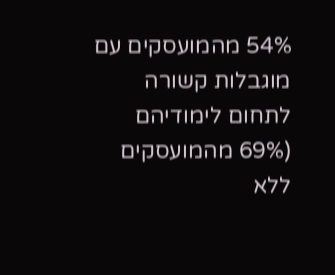54% מהמועסקים עם מוגבלות קשורה לתחום לימודיהם (69% מהמועסקים ללא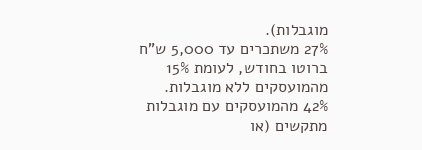מוגבלות).
27% משתכרים עד 5,000 ש"ח ברוטו בחודש, לעומת 15% מהמועסקים ללא מוגבלות.
42% מהמועסקים עם מוגבלות מתקשים (או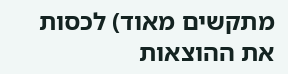מתקשים מאוד) לכסות את ההוצאות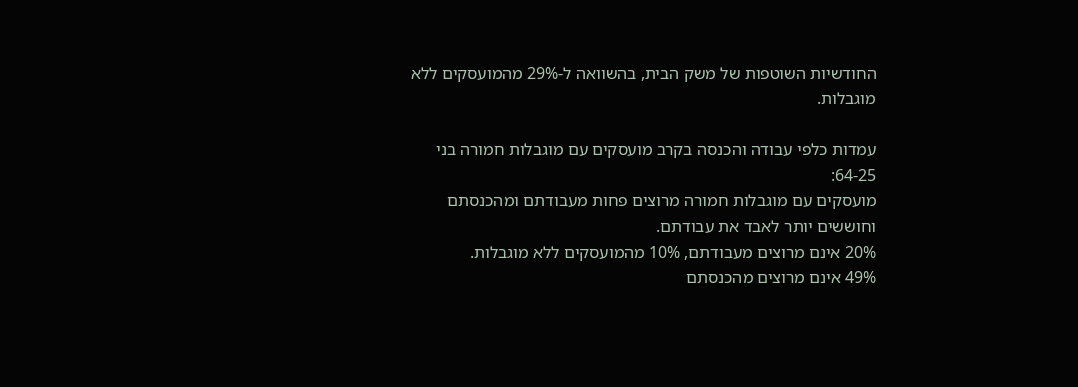החודשיות השוטפות של משק הבית, בהשוואה ל-29% מהמועסקים ללא מוגבלות.

עמדות כלפי עבודה והכנסה בקרב מועסקים עם מוגבלות חמורה בני 64-25:
מועסקים עם מוגבלות חמורה מרוצים פחות מעבודתם ומהכנסתם וחוששים יותר לאבד את עבודתם.
20% אינם מרוצים מעבודתם, 10% מהמועסקים ללא מוגבלות.
49% אינם מרוצים מהכנסתם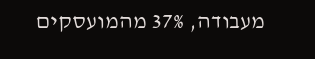מעבודה, 37% מהמועסקים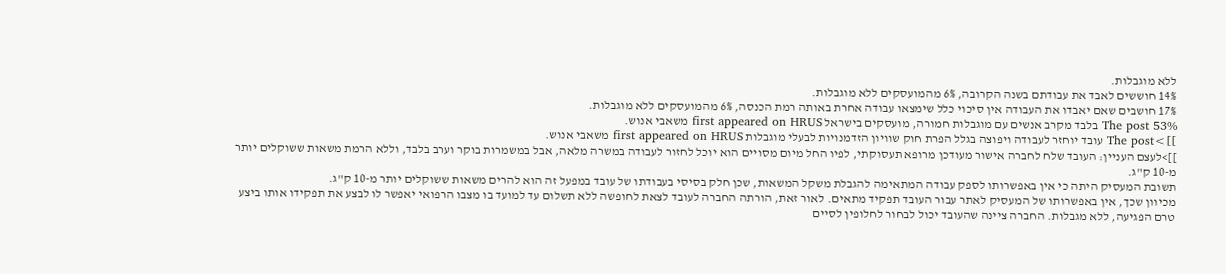ללא מוגבלות.
14% חוששים לאבד את עבודתם בשנה הקרובה, 6% מהמועסקים ללא מוגבלות.
17% חושבים שאם יאבדו את העבודה אין סיכוי כלל שימצאו עבודה אחרת באותה רמת הכנסה, 6% מהמועסקים ללא מוגבלות.
The post 53% בלבד מקרב אנשים עם מוגבלות חמורה, מועסקים בישראל first appeared on HRUS משאבי אנוש.
]]>The post עובד יוחזר לעבודה ויפוצה בגלל הפרת חוק שוויון הזדמנויות לבעלי מוגבלות first appeared on HRUS משאבי אנוש.
]]>לעצם העניין: העובד שלח לחברה אישור מעודכן מרופא תעסוקתי, לפיו החל מיום מסויים הוא יוכל לחזור לעבודה במשרה מלאה, אבל במשמרות בוקר וערב בלבד, וללא הרמת משאות ששוקלים יותר מ-10 ק"ג.
תשובת המעסיק היתה כי אין באפשרותו לספק עבודה המתאימה להגבלת משקל המשאות, שכן חלק בסיסי בעבודתו של עובד במפעל זה הוא להרים משאות ששוקלים יותר מ-10 ק"ג.
מכיוון שכך, אין באפשרותו של המעסיק לאתר עבור העובד תפקיד מתאים. לאור זאת, הורתה החברה לעובד לצאת לחופשה ללא תשלום עד למועד בו מצבו הרפואי יאפשר לו לבצע את תפקידו אותו ביצע טרם הפגיעה, ללא מגבלות. החברה ציינה שהעובד יכול לבחור לחלופין לסיים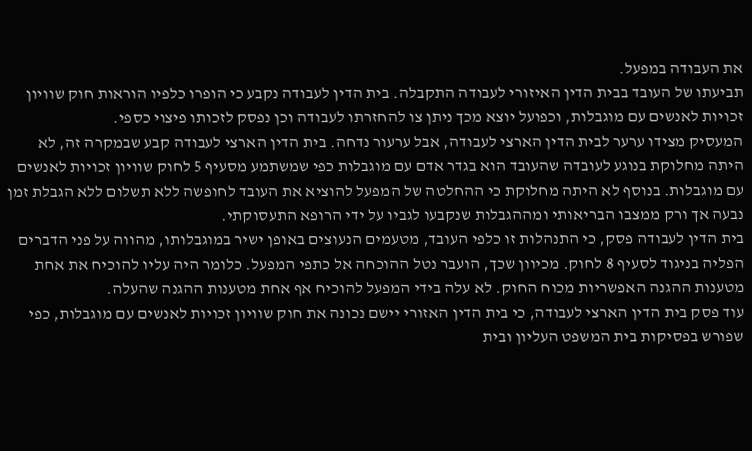את העבודה במפעל.
תביעתו של העובד בבית הדין האיזורי לעבודה התקבלה. בית הדין לעבודה נקבע כי הופרו כלפיו הוראות חוק שוויון זכויות לאנשים עם מוגבלות, וכפועל יוצא מכך ניתן צו להחזרתו לעבודה וכן נפסק לזכותו פיצוי כספי.
המעסיק מצידו ערער לבית הדין הארצי לעבודה, אבל ערעור נדחה. בית הדין הארצי לעבודה קבע שבמקרה זה, לא היתה מחלוקת בנוגע לעובדה שהעובד הוא בגדר אדם עם מוגבלות כפי שמשתמע מסעיף 5 לחוק שוויון זכויות לאנשים עם מוגבלות. בנוסף לא היתה מחלוקת כי ההחלטה של המפעל להוציא את העובד לחופשה ללא תשלום ללא הגבלת זמן נבעה אך ורק ממצבו הבריאותי ומההגבלות שנקבעו לגביו על ידי הרופא התעסוקתי.
בית הדין לעבודה פסק, כי התנהלות זו כלפי העובד, מטעמים הנעוצים באופן ישיר במוגבלותו, מהווה על פני הדברים הפליה בניגוד לסעיף 8 לחוק. מכיוון שכך, הועבר נטל ההוכחה אל כתפי המפעל. כלומר היה עליו להוכיח את אחת מטענות ההגנה האפשריות מכוח החוק. לא עלה בידי המפעל להוכיח אף אחת מטענות ההגנה שהעלה.
עוד פסק בית הדין הארצי לעבודה, כי בית הדין האזורי יישם נכונה את חוק שוויון זכויות לאנשים עם מוגבלות, כפי שפורש בפסיקות בית המשפט העליון ובית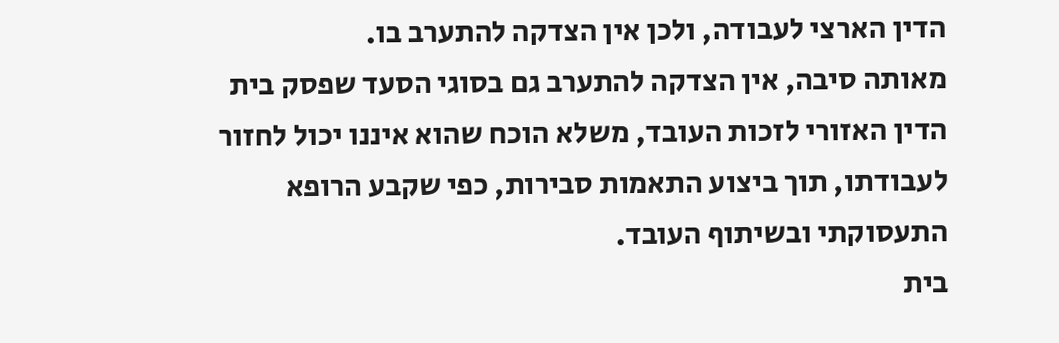הדין הארצי לעבודה, ולכן אין הצדקה להתערב בו.
מאותה סיבה, אין הצדקה להתערב גם בסוגי הסעד שפסק בית הדין האזורי לזכות העובד, משלא הוכח שהוא איננו יכול לחזור לעבודתו, תוך ביצוע התאמות סבירות, כפי שקבע הרופא התעסוקתי ובשיתוף העובד.
בית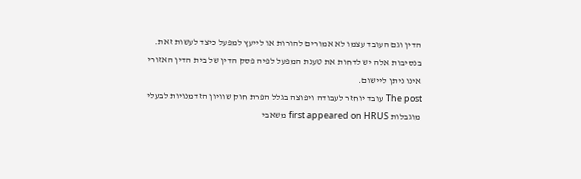הדין וגם העובד עצמו לא אמורים להורות או לייעץ למפעל כיצד לעשות זאת. בנסיבות אלה יש לדחות את טענת המפעל לפיה פסק הדין של בית הדין האזורי אינו ניתן ליישום.
The post עובד יוחזר לעבודה ויפוצה בגלל הפרת חוק שוויון הזדמנויות לבעלי מוגבלות first appeared on HRUS משאבי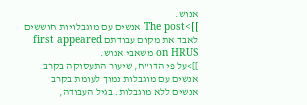אנוש.
]]>The post אנשים עם מוגבלויות חוששים לאבד את מקום עבודתם first appeared on HRUS משאבי אנוש.
]]>על פי הדו"ח, שיעור התעסוקה בקרב אנשים עם מוגבלות נמוך לעומת בקרב אנשים ללא מוגבלות. בגיל העבודה,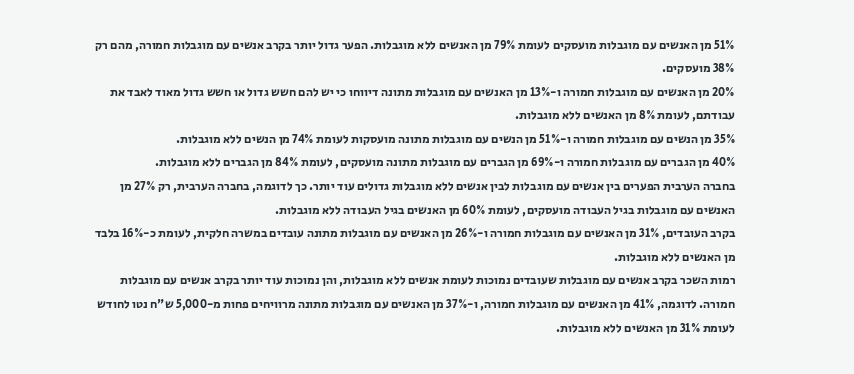51% מן האנשים עם מוגבלות מועסקים לעומת 79% מן האנשים ללא מוגבלות. הפער גדול יותר בקרב אנשים עם מוגבלות חמורה, מהם רק 38% מועסקים.
20% מן האנשים עם מוגבלות חמורה ו-13% מן האנשים עם מוגבלות מתונה דיווחו כי יש להם חשש גדול או חשש גדול מאוד לאבד את עבודתם, לעומת 8% מן האנשים ללא מוגבלות.
35% מן הנשים עם מוגבלות חמורה ו-51% מן הנשים עם מוגבלות מתונה מועסקות לעומת 74% מן הנשים ללא מוגבלות.
40% מן הגברים עם מוגבלות חמורה ו-69% מן הגברים עם מוגבלות מתונה מועסקים, לעומת 84% מן הגברים ללא מוגבלות.
בחברה הערבית הפערים בין אנשים עם מוגבלות לבין אנשים ללא מוגבלות גדולים עוד יותר. כך לדוגמה, בחברה הערבית, רק 27% מן האנשים עם מוגבלות בגיל העבודה מועסקים, לעומת 60% מן האנשים בגיל העבודה ללא מוגבלות.
בקרב העובדים, 31% מן האנשים עם מוגבלות חמורה ו-26% מן האנשים עם מוגבלות מתונה עובדים במשרה חלקית, לעומת כ-16% בלבד מן האנשים ללא מוגבלות.
רמות השכר בקרב אנשים עם מוגבלות שעובדים נמוכות לעומת אנשים ללא מוגבלות, והן נמוכות עוד יותר בקרב אנשים עם מוגבלות חמורה. לדוגמה, 41% מן האנשים עם מוגבלות חמורה, ו-37% מן האנשים עם מוגבלות מתונה מרוויחים פחות מ-5,000 ש"ח נטו לחודש לעומת 31% מן האנשים ללא מוגבלות.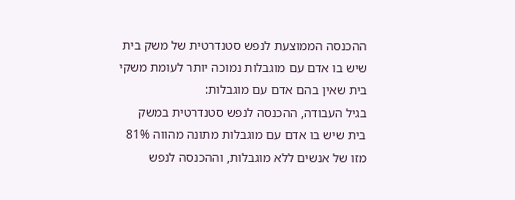ההכנסה הממוצעת לנפש סטנדרטית של משק בית שיש בו אדם עם מוגבלות נמוכה יותר לעומת משקי בית שאין בהם אדם עם מוגבלות:
בגיל העבודה, ההכנסה לנפש סטנדרטית במשק בית שיש בו אדם עם מוגבלות מתונה מהווה 81% מזו של אנשים ללא מוגבלות, וההכנסה לנפש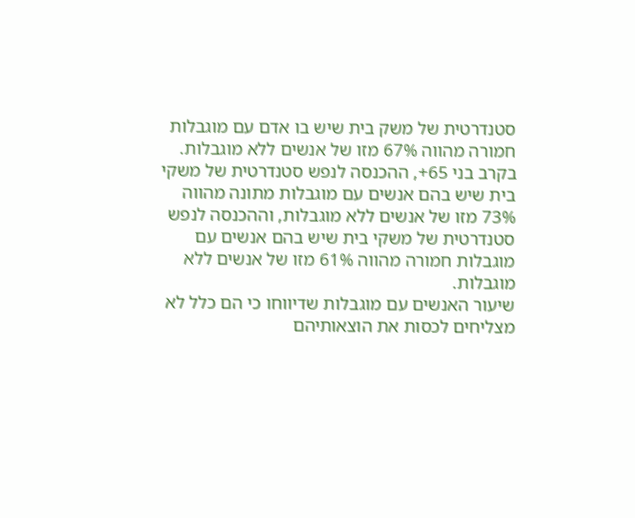סטנדרטית של משק בית שיש בו אדם עם מוגבלות חמורה מהווה 67% מזו של אנשים ללא מוגבלות.
בקרב בני 65+, ההכנסה לנפש סטנדרטית של משקי בית שיש בהם אנשים עם מוגבלות מתונה מהווה 73% מזו של אנשים ללא מוגבלות, וההכנסה לנפש סטנדרטית של משקי בית שיש בהם אנשים עם מוגבלות חמורה מהווה 61% מזו של אנשים ללא מוגבלות.
שיעור האנשים עם מוגבלות שדיווחו כי הם כלל לא מצליחים לכסות את הוצאותיהם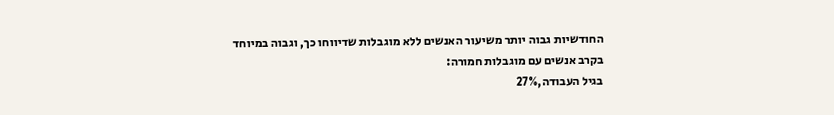החודשיות גבוה יותר משיעור האנשים ללא מוגבלות שדיווחו כך, וגבוה במיוחד בקרב אנשים עם מוגבלות חמורה:
בגיל העבודה,27%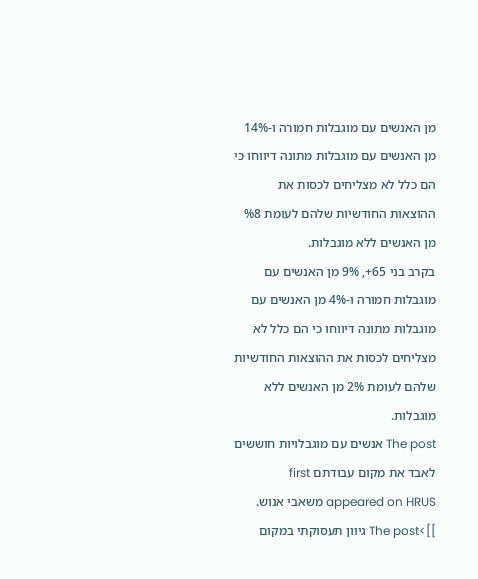מן האנשים עם מוגבלות חמורה ו-14% מן האנשים עם מוגבלות מתונה דיווחו כי הם כלל לא מצליחים לכסות את ההוצאות החודשיות שלהם לעומת %8 מן האנשים ללא מוגבלות.
בקרב בני 65+, 9% מן האנשים עם מוגבלות חמורה ו-4% מן האנשים עם מוגבלות מתונה דיווחו כי הם כלל לא מצליחים לכסות את ההוצאות החודשיות שלהם לעומת 2% מן האנשים ללא מוגבלות.
The post אנשים עם מוגבלויות חוששים לאבד את מקום עבודתם first appeared on HRUS משאבי אנוש.
]]>The post גיוון תעסוקתי במקום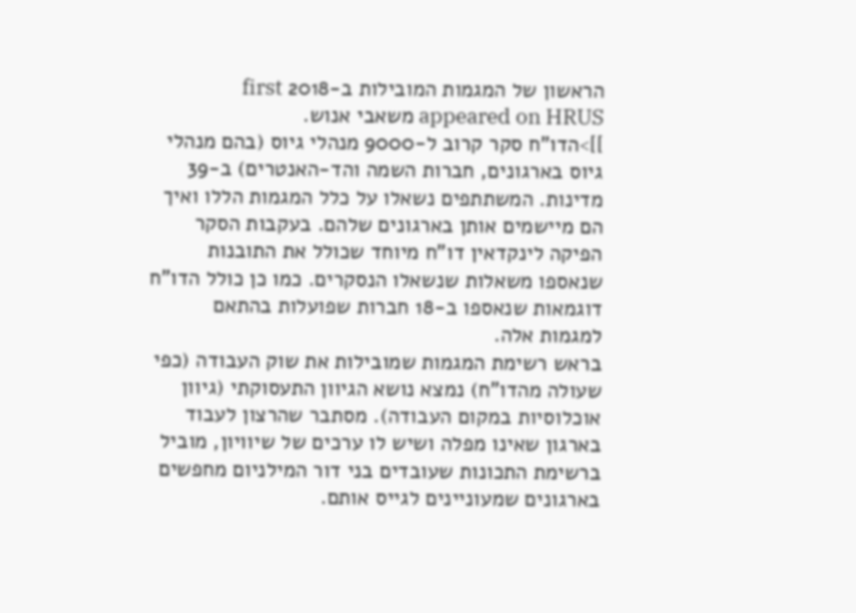הראשון של המגמות המובילות ב-2018 first appeared on HRUS משאבי אנוש.
]]>הדו"ח סקר קרוב ל-9000 מנהלי גיוס (בהם מנהלי גיוס בארגונים, חברות השמה והד-האנטרים) ב-39 מדינות. המשתתפים נשאלו על כלל המגמות הללו ואיך הם מיישמים אותן בארגונים שלהם. בעקבות הסקר הפיקה לינקדאין דו"ח מיוחד שכולל את התובנות שנאספו משאלות שנשאלו הנסקרים. כמו כן כולל הדו"ח דוגמאות שנאספו ב-18 חברות שפועלות בהתאם למגמות אלה.
בראש רשימת המגמות שמובילות את שוק העבודה (כפי שעולה מהדו"ח) נמצא נושא הגיוון התעסוקתי (גיוון אוכלוסיות במקום העבודה). מסתבר שהרצון לעבוד בארגון שאינו מפלה ושיש לו ערכים של שיוויון, מוביל ברשימת התכונות שעובדים בני דור המילניום מחפשים בארגונים שמעוניינים לגייס אותם.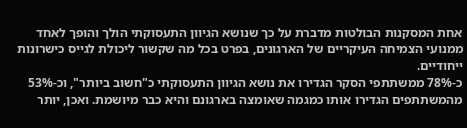אחת המסקנות הבולטות מדברת על כך שנושא הגיוון התעסוקתי הולך והופך לאחד ממנועי הצמיחה העיקריים של הארגונים, בפרט בכל מה שקשור ליכולת לגייס כישרונות ייחודיים.
כ-78% ממשתתפי הסקר הגדירו את נושא הגיוון התעסוקתי כ"חשוב ביותר", וכ-53% מהמשתתפים הגדירו אותו כמגמה שאומצה בארגונם והיא כבר מיושמת. ואכן, יותר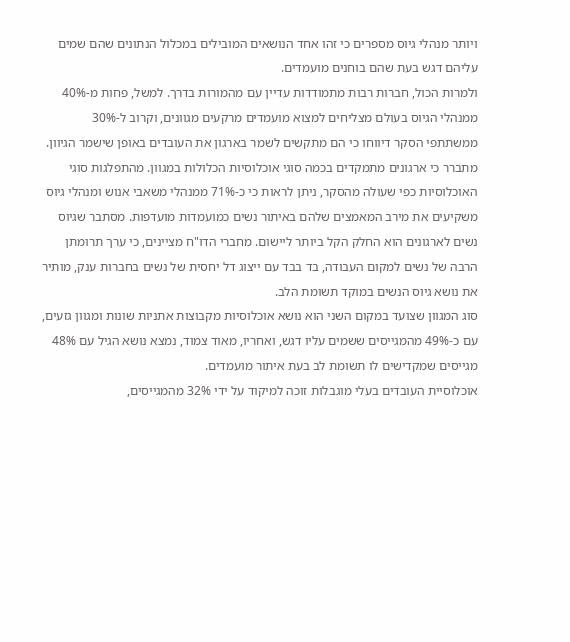ויותר מנהלי גיוס מספרים כי זהו אחד הנושאים המובילים במכלול הנתונים שהם שמים עליהם דגש בעת שהם בוחנים מועמדים.
ולמרות הכול, חברות רבות מתמודדות עדיין עם מהמורות בדרך. למשל, פחות מ-40% ממנהלי הגיוס בעולם מצליחים למצוא מועמדים מרקעים מגוונים, וקרוב ל-30% ממשתתפי הסקר דיווחו כי הם מתקשים לשמר בארגון את העובדים באופן שישמר הגיוון.
מתברר כי ארגונים מתמקדים בכמה סוגי אוכלוסיות הכלולות במגוון. מהתפלגות סוגי האוכלוסיות כפי שעולה מהסקר, ניתן לראות כי כ-71% ממנהלי משאבי אנוש ומנהלי גיוס משקיעים את מירב המאמצים שלהם באיתור נשים כמועמדות מועדפות. מסתבר שגיוס נשים לארגונים הוא החלק הקל ביותר ליישום. מחברי הדו"ח מציינים, כי ערך תרומתן הרבה של נשים למקום העבודה, בד בבד עם ייצוג דל יחסית של נשים בחברות ענק, מותיר את נושא גיוס הנשים במוקד תשומת הלב.
סוג המגוון שצועד במקום השני הוא נושא אוכלוסיות מקבוצות אתניות שונות ומגוון גזעים, עם כ-49% מהמגייסים ששמים עליו דגש, ואחריו, מאוד צמוד, נמצא נושא הגיל עם 48% מגייסים שמקדישים לו תשומת לב בעת איתור מועמדים.
אוכלוסיית העובדים בעלי מוגבלות זוכה למיקוד על ידי 32% מהמגייסים,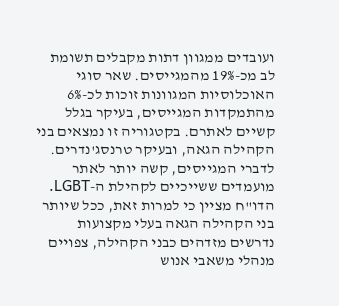ועובדים ממגוון דתות מקבלים תשומת לב מכ-19% מהמגייסים. שאר סוגי האוכלוסיות המגוונות זוכות לכ-6% מהתמקדות המגייסים, בעיקר בגלל קשיים לאתרם. בקטגוריה זו נמצאים בני הקהילה הגאה, ובעיקר טרנסג'נדרים. לדברי המגייסים, קשה יותר לאתר מועמדים ששייכיים לקהילת ה-LGBT. הדו"ח מציין כי למרות זאת, ככל שיותר בני הקהילה הגאה בעלי מקצועות נדרשים מזדהים כבני הקהילה, צפויים מנהלי משאבי אנוש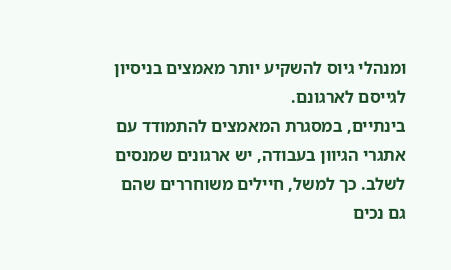ומנהלי גיוס להשקיע יותר מאמצים בניסיון לגייסם לארגונם.
בינתיים, במסגרת המאמצים להתמודד עם אתגרי הגיוון בעבודה, יש ארגונים שמנסים לשלב. כך למשל, חיילים משוחררים שהם גם נכים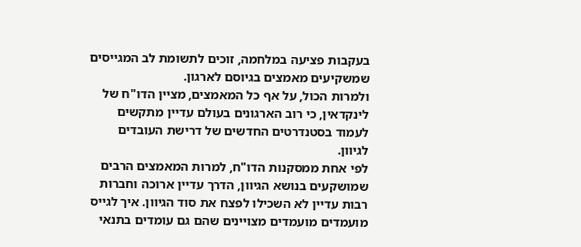בעקבות פציעה במלחמה, זוכים לתשומת לב המגייסים שמשקיעים מאמצים בגיוסם לארגון.
ולמרות הכול, על אף כל המאמצים, מציין הדו"ח של לינקדאין, כי רוב הארגונים בעולם עדיין מתקשים לעמוד בסטנדרטים החדשים של דרישת העובדים לגיוון.
לפי אחת ממסקנות הדו"ח, למרות המאמצים הרבים שמושקעים בנושא הגיוון, הדרך עדיין ארוכה וחברות רבות עדיין לא השכילו לפצח את סוד הגיוון. איך לגייס מועמדים מועמדים מצויינים שהם גם עומדים בתנאי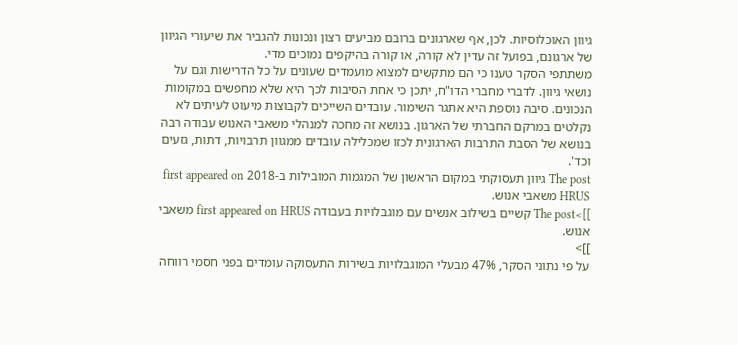גיוון האוכלוסיות. לכן, אף שארגונים ברובם מביעים רצון ונכונות להגביר את שיעורי הגיוון של ארגונם, בפועל זה עדין לא קורה, או קורה בהיקפים נמוכים מדי.
משתתפי הסקר טענו כי הם מתקשים למצוא מועמדים שעונים על כל הדרישות וגם על נושאי גיוון. לדברי מחברי הדו"ח, יתכן כי אחת הסיבות לכך היא שלא מחפשים במקומות הנכונים. סיבה נוספת היא אתגר השימור. עובדים השייכים לקבוצות מיעוט לעיתים לא נקלטים במרקם החברתי של הארגון. בנושא זה מחכה למנהלי משאבי האנוש עבודה רבה בנושא של הסבת התרבות הארגונית לכזו שמכלילה עובדים ממגוון תרבויות, דתות, גזעים וכד'.
The post גיוון תעסוקתי במקום הראשון של המגמות המובילות ב-2018 first appeared on HRUS משאבי אנוש.
]]>The post קשיים בשילוב אנשים עם מוגבלויות בעבודה first appeared on HRUS משאבי אנוש.
]]>
על פי נתוני הסקר, 47% מבעלי המוגבלויות בשירות התעסוקה עומדים בפני חסמי רווחה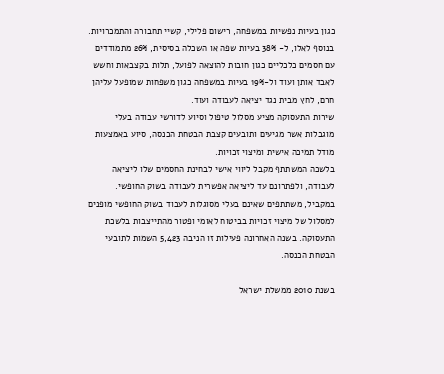כגון בעיות נפשיות במשפחה, רישום פלילי, קשיי תחבורה והתמכרויות.
בנוסף לאלו, ל- 38% בעיות שפה או השכלה בסיסית, 26% מתמודדים עם חסמים כלכליים כגון חובות להוצאה לפועל, תלות בקצבאות וחשש לאבד אותן ועוד ול-19% בעיות במשפחה כגון משפחות שמופעל עליהן חרם, לחץ מבית נגד יציאה לעבודה ועוד.
שירות התעסוקה מציע מסלול טיפול וסיוע לדורשי עבודה בעלי מוגבלות אשר מגיעים ותובעים קצבת הבטחת הכנסה, סיוע באמצעות מודל תמיכה אישית ומיצוי זכויות.
בלשכה המשתתף מקבל ליווי אישי לבחינת החסמים שלו ליציאה לעבודה, ולפתרונם עד ליציאה אפשרית לעבודה בשוק החופשי. במקביל, משתתפים שאינם בעלי מסוגלות לעבוד בשוק החופשי מופנים למסלול של מיצוי זכויות בביטוח לאומי ופטור מהתייצבות בלשכת התעסוקה. בשנה האחרונה פעילות זו הניבה 5,423 השמות לתובעי הבטחת הכנסה.

בשנת 2010 ממשלת ישראל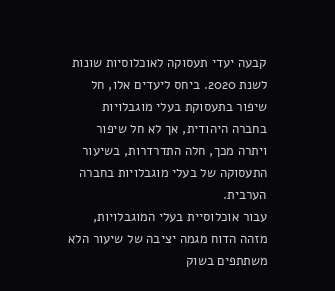קבעה יעדי תעסוקה לאוכלוסיות שונות לשנת 2020. ביחס ליעדים אלו, חל שיפור בתעסוקת בעלי מוגבלויות בחברה היהודית, אך לא חל שיפור ויתרה מכך, חלה התדרדרות, בשיעור התעסוקה של בעלי מוגבלויות בחברה הערבית.
עבור אוכלוסיית בעלי המוגבלויות, מזהה הדוח מגמה יציבה של שיעור הלא משתתפים בשוק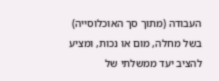העבודה (מתוך סך האוכלוסייה) בשל מחלה, מום או נכות, ומציע להציב יעד ממשלתי של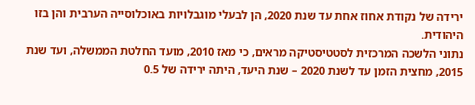ירידה של נקודת אחוז אחת עד שנת 2020, הן לבעלי מוגבלויות באוכלוסייה הערבית והן בזו היהודית.
נתוני הלשכה המרכזית לסטטיסטיקה מראים, כי מאז 2010, מועד החלטת הממשלה, ועד שנת 2015, מחצית הזמן עד לשנת 2020 – שנת היעד, היתה ירידה של 0.5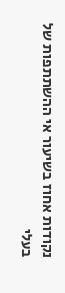נקודות אחוז בשיעור אי ההשתתפות של בעלי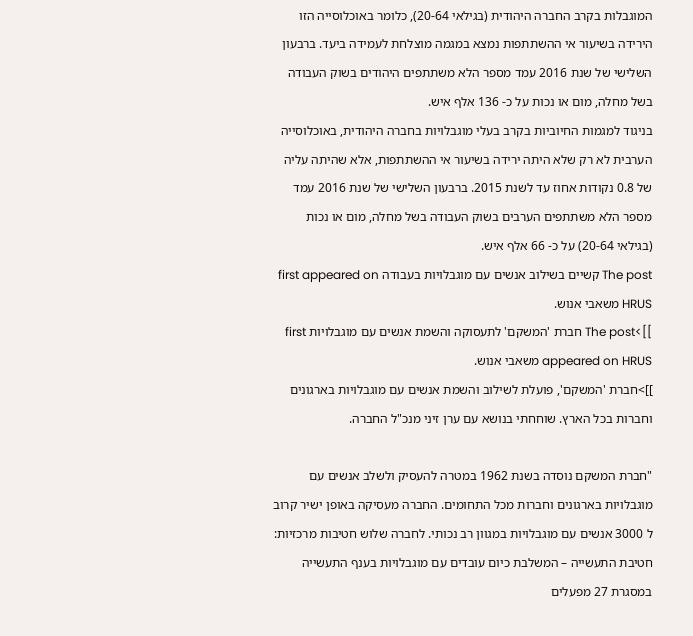המוגבלות בקרב החברה היהודית (בגילאי 20-64), כלומר באוכלוסייה הזו הירידה בשיעור אי ההשתתפות נמצא במגמה מוצלחת לעמידה ביעד. ברבעון השלישי של שנת 2016 עמד מספר הלא משתתפים היהודים בשוק העבודה בשל מחלה, מום או נכות על כ- 136 אלף איש.
בניגוד למגמות החיוביות בקרב בעלי מוגבלויות בחברה היהודית, באוכלוסייה הערבית לא רק שלא היתה ירידה בשיעור אי ההשתתפות, אלא שהיתה עליה של 0.8 נקודות אחוז עד לשנת 2015. ברבעון השלישי של שנת 2016 עמד מספר הלא משתתפים הערבים בשוק העבודה בשל מחלה, מום או נכות (בגילאי 20-64) על כ- 66 אלף איש.
The post קשיים בשילוב אנשים עם מוגבלויות בעבודה first appeared on HRUS משאבי אנוש.
]]>The post חברת 'המשקם' לתעסוקה והשמת אנשים עם מוגבלויות first appeared on HRUS משאבי אנוש.
]]>חברת 'המשקם', פועלת לשילוב והשמת אנשים עם מוגבלויות בארגונים וחברות בכל הארץ. שוחחתי בנושא עם ערן זיני מנכ"ל החברה.

"חברת המשקם נוסדה בשנת 1962 במטרה להעסיק ולשלב אנשים עם מוגבלויות בארגונים וחברות מכל התחומים. החברה מעסיקה באופן ישיר קרוב ל 3000 אנשים עם מוגבלויות במגוון רב נכותי. לחברה שלוש חטיבות מרכזיות: חטיבת התעשייה – המשלבת כיום עובדים עם מוגבלויות בענף התעשייה במסגרת 27 מפעלים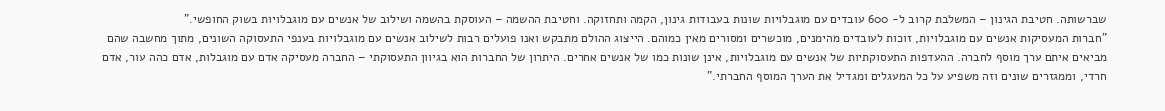שברשותה. חטיבת הגינון – המשלבת קרוב ל- 600 עובדים עם מוגבלויות שונות בעבודות גינון, הקמה ותחזוקה. וחטיבת ההשמה – העוסקת בהשמה ושילוב של אנשים עם מוגבלויות בשוק החופשי."
"חברות המעסיקות אנשים עם מוגבלויות, זוכות לעובדים מהימנים, מוכשרים ומסורים מאין כמוהם. הייצוג ההולם מתבקש ואנו פועלים רבות לשילוב אנשים עם מוגבלויות בענפי התעסוקה השונים, מתוך מחשבה שהם מביאים איתם ערך מוסף לחברה. ההעדפות התעסוקתיות של אנשים עם מוגבלויות, אינן שונות כמו של אנשים אחרים. היתרון של החברות הוא בגיוון התעסוקתי – החברה מעסיקה אדם עם מוגבלות, אדם כהה עור, אדם חרדי, וממגזרים שונים וזה משפיע על כל המעגלים ומגדיל את הערך המוסף החברתי."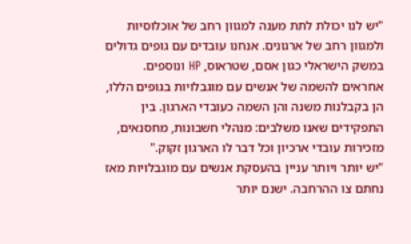"יש לנו יכולת לתת מענה למגוון רחב של אוכלוסיות ולמגוון רחב של ארגונים. אנחנו עובדים עם גופים גדולים במשק הישראלי כגון אסם, שטראוס, HP ונוספים. אחראים להשמה של אנשים עם מוגבלויות בגופים הללו, הן בקבלנות משנה והן השמה כעובדי הארגון. בין התפקידים שאנו משלבים: מנהלי חשבונות, מחסנאים, מזכירות עובדי ארכיון וכל דבר לו הארגון זקוק."
"יש יותר ויותר עניין בהעסקת אנשים עם מוגבלויות מאז נחתם צו ההרחבה. ישנם יותר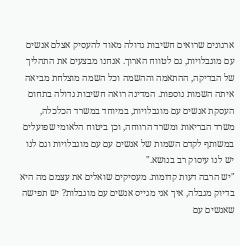ארגונים שרואים חשיבות גדולה מאוד להעסיק אצלם אנשים עם מוגבלויות, גם לטווח הארוך. אנחנו מבצעים את התהליך של הבדיקה, ההתאמה וההשמה וכל השמה מוצלחת מביאה איתה השמות נוספות. המדינה רואה חשיבות גדולה בתחום העסקת אנשים עם מוגבלויות, במיוחד במשרד הכלכלה, משרד הבריאות ומשרד הרווחה, וכן ביטוח הלאומי שפועלים במשותף לקדם השמות של אנשים עם עם מוגבלויות וגם לנו יש לנו עיסוק רב בנושא."
"יש הרבה דעות קדומות. מעסיקים שואלים את עצמם מה היא בדיוק מגבלה, איך אני מגייס אנשים עם מוגבלות? יש תפישה שאנשים עם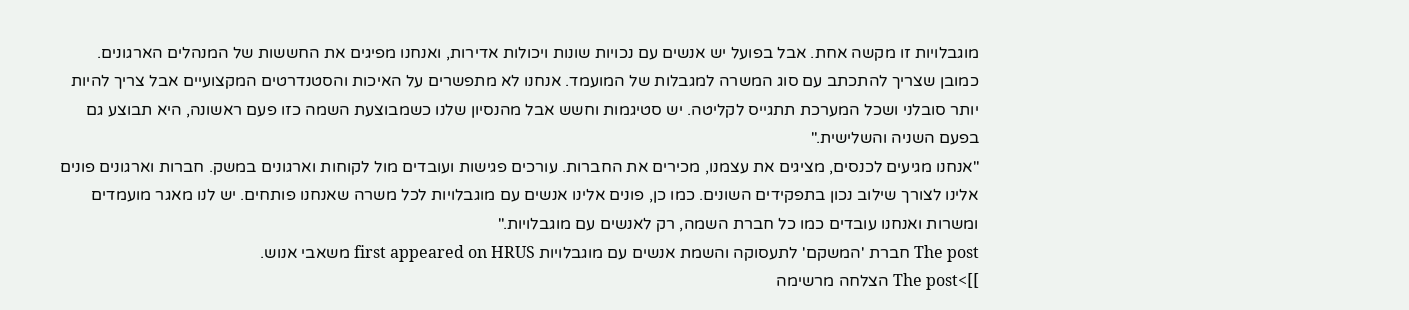מוגבלויות זו מקשה אחת. אבל בפועל יש אנשים עם נכויות שונות ויכולות אדירות, ואנחנו מפיגים את החששות של המנהלים הארגונים. כמובן שצריך להתכתב עם סוג המשרה למגבלות של המועמד. אנחנו לא מתפשרים על האיכות והסטנדרטים המקצועיים אבל צריך להיות יותר סובלני ושכל המערכת תתגייס לקליטה. יש סטיגמות וחשש אבל מהנסיון שלנו כשמבוצעת השמה כזו פעם ראשונה, היא תבוצע גם בפעם השניה והשלישית."
"אנחנו מגיעים לכנסים, מציגים את עצמנו, מכירים את החברות. עורכים פגישות ועובדים מול לקוחות וארגונים במשק. חברות וארגונים פונים אלינו לצורך שילוב נכון בתפקידים השונים. כמו כן, פונים אלינו אנשים עם מוגבלויות לכל משרה שאנחנו פותחים. יש לנו מאגר מועמדים ומשרות ואנחנו עובדים כמו כל חברת השמה, רק לאנשים עם מוגבלויות."
The post חברת 'המשקם' לתעסוקה והשמת אנשים עם מוגבלויות first appeared on HRUS משאבי אנוש.
]]>The post הצלחה מרשימה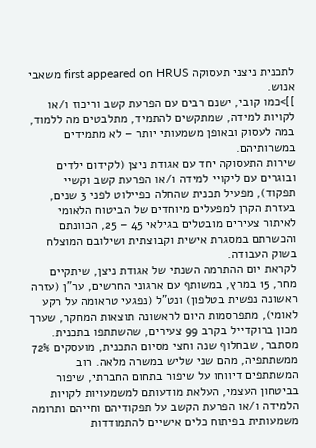לתכנית ניצני תעסוקה first appeared on HRUS משאבי אנוש.
]]>כמו קובי, ישנם רבים עם הפרעת קשב וריכוז ו/או לקויות למידה, שמתקשים להתמיד, מתלבטים מה ללמוד, במה לעסוק ובאופן משמעותי יותר – לא מתמידים במשרותיהם.
שירות התעסוקה יחד עם אגודת ניצן (לקידום ילדים ובוגרים עם ליקויי למידה ו/או הפרעת קשב וקשיי תפקוד), מפעיל תכנית שהחלה כפיילוט לפני 3 שנים, בעזרת הקרן למפעלים מיוחדים של הביטוח הלאומי לאיתור צעירים מובטלים בגילאי 45 – 25, הכוונתם והכשרתם במסגרת אישית וקבוצתית ושילובם המוצלח בשוק העבודה.
לקראת יום ההתרמה השנתי של אגודת ניצן, שיתקיים מחר, 15 במרץ, במשותף עם ארגוני החרשים, ער"ן (עזרה ראשונה נפשית בטלפון) ונט"ל (נפגעי טראומה על רקע לאומי), מתפרסמות היום לראשונה תוצאות המחקר, שערך מכון ברוקדייל בקרב 99 צעירים, שהשתתפו בתכנית.
מסתבר, שבחלוף שנה וחצי מסיום התכנית, מועסקים 72% ממשתתפיה, מהם שני שליש במשרה מלאה. רוב המשתתפים דיווחו על שיפור בתחום החברתי, שיפור בביטחון העצמי, העלאת מודעותם למשמעויות לקויות הלמידה ו/או הפרעת הקשב על תפקודיהם וחייהם ותרומה משמעותית בפיתוח כלים אישיים להתמודדות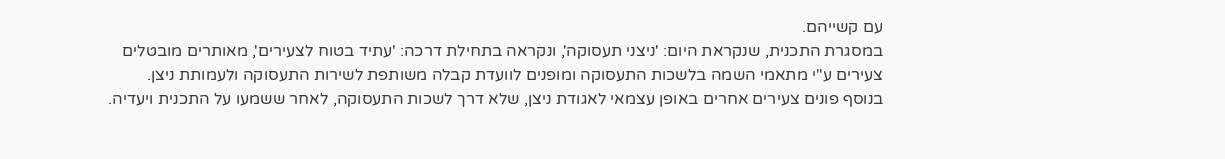עם קשייהם.
במסגרת התכנית, שנקראת היום: 'ניצני תעסוקה', ונקראה בתחילת דרכה: 'עתיד בטוח לצעירים', מאותרים מובטלים צעירים ע"י מתאמי השמה בלשכות התעסוקה ומופנים לוועדת קבלה משותפת לשירות התעסוקה ולעמותת ניצן. בנוסף פונים צעירים אחרים באופן עצמאי לאגודת ניצן, שלא דרך לשכות התעסוקה, לאחר ששמעו על התכנית ויעדיה.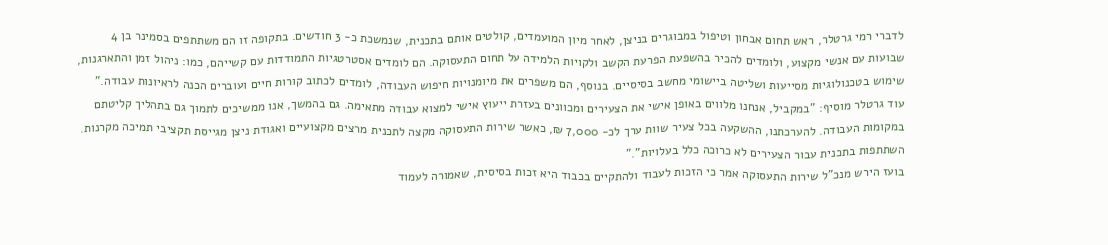לדברי רמי גרטלר, ראש תחום אבחון וטיפול במבוגרים בניצן, לאחר מיון המועמדים, קולטים אותם בתכנית, שנמשכת כ- 3 חודשים. בתקופה זו הם משתתפים בסמינר בן 4 שבועות עם אנשי מקצוע, ולומדים להכיר בהשפעת הפרעת הקשב ולקויות הלמידה על תחום התעסוקה. הם לומדים אסטרטגיות התמודדות עם קשייהם, כמו: ניהול זמן והתארגנות, שימוש בטכנולוגיות מסייעות ושליטה ביישומי מחשב בסיסיים. בנוסף, הם משפרים את מיומנויות חיפוש העבודה, לומדים לכתוב קורות חיים ועוברים הכנה לראיונות עבודה."
עוד גרטלר מוסיף: "במקביל, אנחנו מלווים באופן אישי את הצעירים ומכוונים בעזרת ייעוץ אישי למצוא עבודה מתאימה. גם בהמשך, אנו ממשיכים לתמוך גם בתהליך קליטתם במקומות העבודה. להערכתנו, ההשקעה בכל צעיר שוות ערך לכ- 7,000 ₪, כאשר שירות התעסוקה מקצה לתכנית מרצים מקצועיים ואגודת ניצן מגייסת תקציבי תמיכה מקרנות. השתתפות בתכנית עבור הצעירים לא כרוכה כלל בעלויות"."
בועז הירש מנכ"ל שירות התעסוקה אמר כי הזכות לעבוד ולהתקיים בכבוד היא זכות בסיסית, שאמורה לעמוד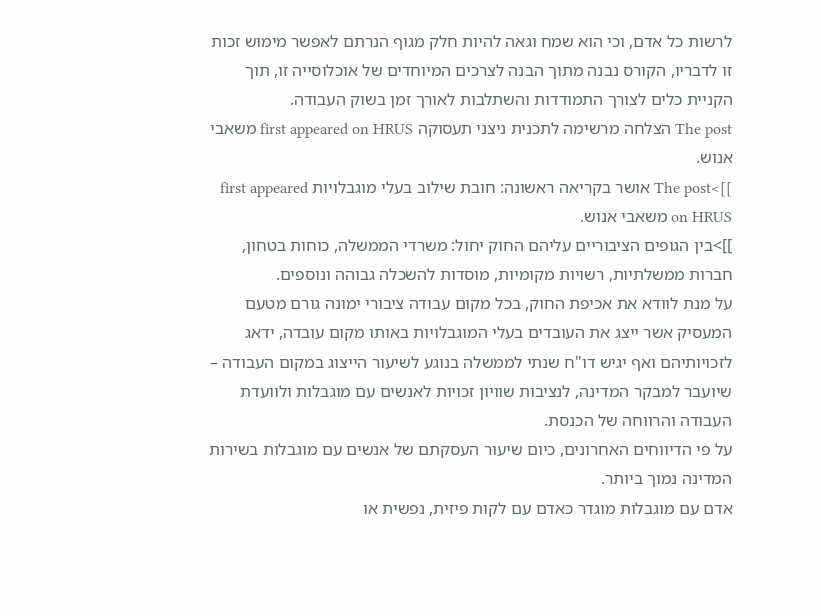לרשות כל אדם, וכי הוא שמח וגאה להיות חלק מגוף הנרתם לאפשר מימוש זכות זו לדבריו, הקורס נבנה מתוך הבנה לצרכים המיוחדים של אוכלוסייה זו, תוך הקניית כלים לצורך התמודדות והשתלבות לאורך זמן בשוק העבודה.
The post הצלחה מרשימה לתכנית ניצני תעסוקה first appeared on HRUS משאבי אנוש.
]]>The post אושר בקריאה ראשונה: חובת שילוב בעלי מוגבלויות first appeared on HRUS משאבי אנוש.
]]>בין הגופים הציבוריים עליהם החוק יחול: משרדי הממשלה, כוחות בטחון, חברות ממשלתיות, רשויות מקומיות, מוסדות להשכלה גבוהה ונוספים.
על מנת לוודא את אכיפת החוק, בכל מקום עבודה ציבורי ימונה גורם מטעם המעסיק אשר ייצג את העובדים בעלי המוגבלויות באותו מקום עובדה, ידאג לזכויותיהם ואף יגיש דו"ח שנתי לממשלה בנוגע לשיעור הייצוג במקום העבודה – שיועבר למבקר המדינה, לנציבות שוויון זכויות לאנשים עם מוגבלות ולוועדת העבודה והרווחה של הכנסת.
על פי הדיווחים האחרונים, כיום שיעור העסקתם של אנשים עם מוגבלות בשירות המדינה נמוך ביותר.
אדם עם מוגבלות מוגדר כאדם עם לקות פיזית, נפשית או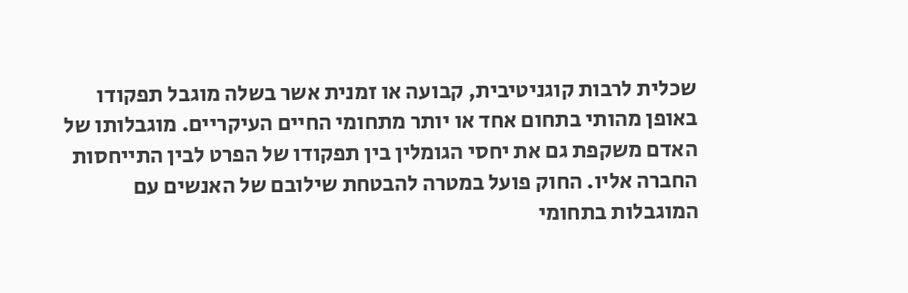שכלית לרבות קוגניטיבית, קבועה או זמנית אשר בשלה מוגבל תפקודו באופן מהותי בתחום אחד או יותר מתחומי החיים העיקריים. מוגבלותו של האדם משקפת גם את יחסי הגומלין בין תפקודו של הפרט לבין התייחסות החברה אליו. החוק פועל במטרה להבטחת שילובם של האנשים עם המוגבלות בתחומי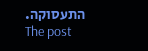התעסוקה.
The post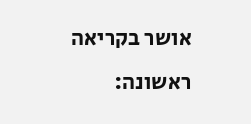אושר בקריאה ראשונה: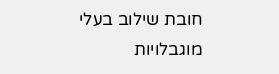חובת שילוב בעלי מוגבלויות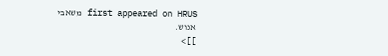first appeared on HRUS משאבי אנוש.
]]>